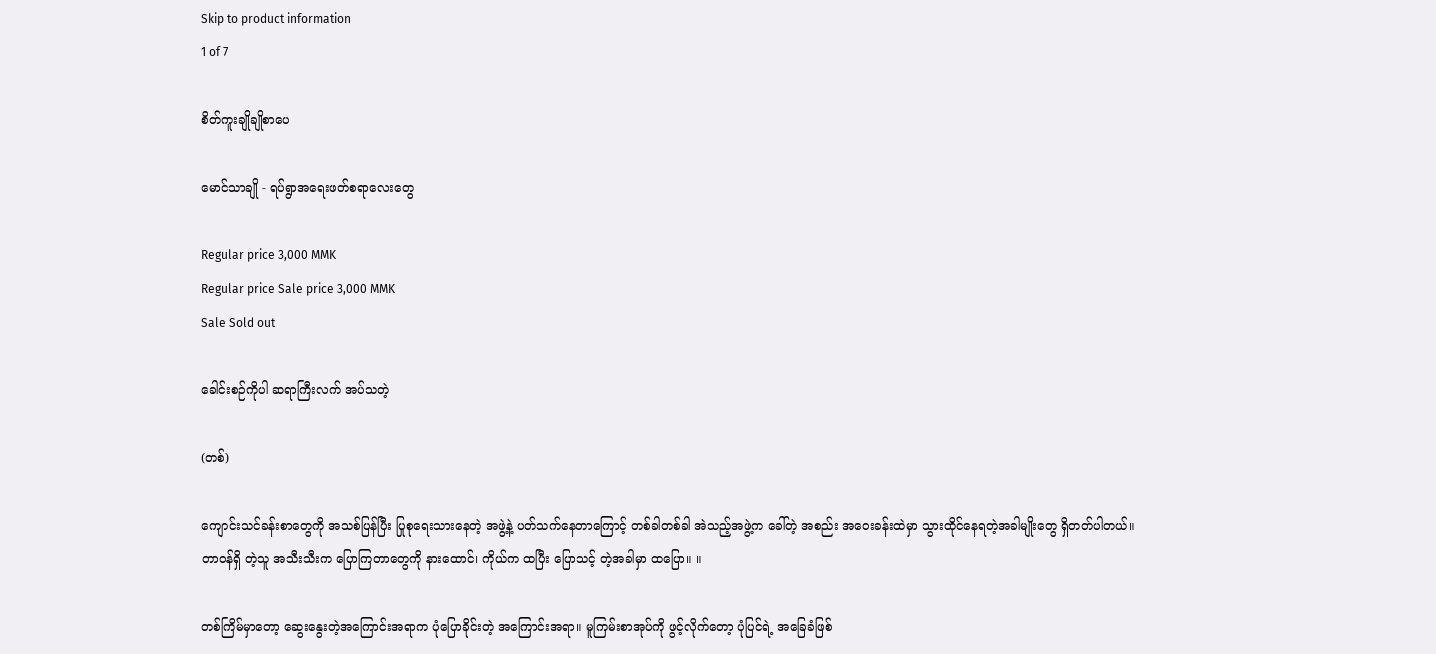Skip to product information
1 of 7

စိတ်ကူးချိုချိုစာပေ

မောင်သာချို - ရပ်ရွာအရေးဖတ်စရာလေးတွေ

Regular price 3,000 MMK
Regular price Sale price 3,000 MMK
Sale Sold out

ခေါင်းစဉ်ကိုပါ ဆရာကြီးလက် အပ်သတဲ့

(တစ်)

ကျောင်းသင်ခန်းစာတွေကို အသစ်ပြန်ပြီး ပြုစုရေးသားနေတဲ့ အဖွဲ့နဲ့ ပတ်သက်နေတာကြောင့် တစ်ခါတစ်ခါ အဲသည့်အဖွဲ့က ခေါ်တဲ့ အစည်း အဝေးခန်းထဲမှာ သွားထိုင်နေရတဲ့အခါမျိုးတွေ ရှိတတ်ပါတယ်။ တာဝန်ရှိ တဲ့သူ အသီးသီးက ပြောကြတာတွေကို နားထောင်၊ ကိုယ်က ထပြီး ပြောသင့် တဲ့အခါမှာ ထပြော။ ။

တစ်ကြိမ်မှာတော့ ဆွေးနွေးတဲ့အကြောင်းအရာက ပုံပြောခိုင်းတဲ့ အကြောင်းအရာ။ မူကြမ်းစာအုပ်ကို ဖွင့်လိုက်တော့ ပုံပြင်ရဲ့ အခြေခံဖြစ်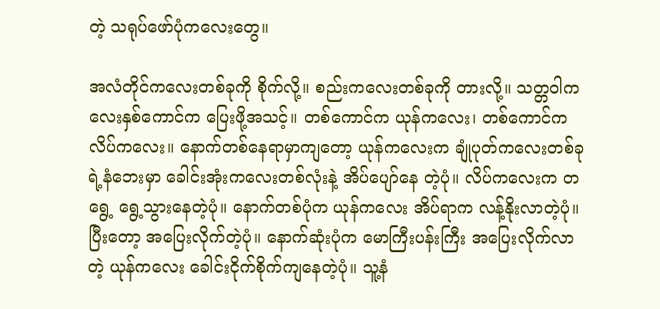တဲ့ သရုပ်ဖော်ပုံကလေးတွေ။

အလံတိုင်ကလေးတစ်ခုကို စိုက်လို့။ စည်းကလေးတစ်ခုကို တားလို့။ သတ္တဝါကလေးနှစ်ကောင်က ပြေးဖို့အသင့်။ တစ်ကောင်က ယုန်ကလေး၊ တစ်ကောင်က လိပ်ကလေး။ နောက်တစ်နေရာမှာကျတော့ ယုန်ကလေးက ချုံပုတ်ကလေးတစ်ခုရဲ့နံဘေးမှာ ခေါင်းအုံးကလေးတစ်လုံးနဲ့ အိပ်ပျော်နေ တဲ့ပုံ။ လိပ်ကလေးက တရွေ့ ရွေ့သွားနေတဲ့ပုံ။ နောက်တစ်ပုံက ယုန်ကလေး အိပ်ရာက လန့်နိုးလာတဲ့ပုံ။ ပြီးတော့ အပြေးလိုက်တဲ့ပုံ။ နောက်ဆုံးပုံက မောကြီးပန်းကြီး အပြေးလိုက်လာတဲ့ ယုန်ကလေး ခေါင်းငိုက်စိုက်ကျနေတဲ့ပုံ။ သူ့နံ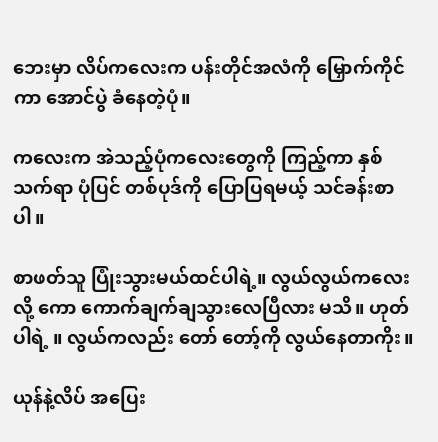ဘေးမှာ လိပ်ကလေးက ပန်းတိုင်အလံကို မြှောက်ကိုင်ကာ အောင်ပွဲ ခံနေတဲ့ပုံ။

ကလေးက အဲသည့်ပုံကလေးတွေကို ကြည့်ကာ နှစ်သက်ရာ ပုံပြင် တစ်ပုဒ်ကို ပြောပြရမယ့် သင်ခန်းစာပါ။

စာဖတ်သူ ပြုံးသွားမယ်ထင်ပါရဲ့။ လွယ်လွယ်ကလေးလို့ ကော ကောက်ချက်ချသွားလေပြီလား မသိ။ ဟုတ်ပါရဲ့ ။ လွယ်ကလည်း တော် တော့်ကို လွယ်နေတာကိုး။

ယုန်နဲ့လိပ် အပြေး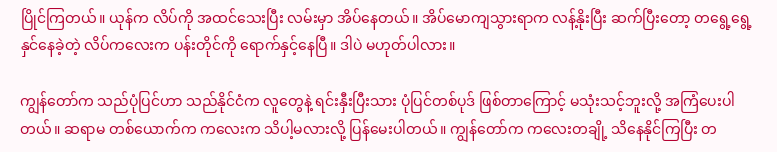ပြိုင်ကြတယ်။ ယုန်က လိပ်ကို အထင်သေးပြီး လမ်းမှာ အိပ်နေတယ်။ အိပ်မောကျသွားရာက လန့်နိုးပြီး ဆက်ပြီးတော့ တရွေ့ရွေ့ နှင်နေခဲ့တဲ့ လိပ်ကလေးက ပန်းတိုင်ကို ရောက်နှင့်နေပြီ။ ဒါပဲ မဟုတ်ပါလား။

ကျွန်တော်က သည်ပုံပြင်ဟာ သည်နိုင်ငံက လူတွေနဲ့ ရင်းနှီးပြီးသား ပုံပြင်တစ်ပုဒ် ဖြစ်တာကြောင့် မသုံးသင့်ဘူးလို့ အကြံပေးပါတယ်။ ဆရာမ တစ်ယောက်က ကလေးက သိပါ့မလားလို့ ပြန်မေးပါတယ်။ ကျွန်တော်က ကလေးတချို့ သိနေနိုင်ကြပြီး တ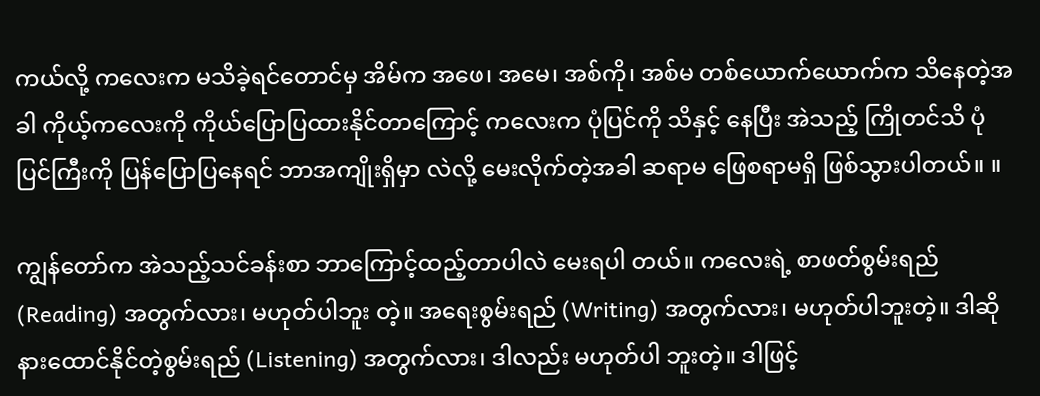ကယ်လို့ ကလေးက မသိခဲ့ရင်တောင်မှ အိမ်က အဖေ၊ အမေ၊ အစ်ကို၊ အစ်မ တစ်ယောက်ယောက်က သိနေတဲ့အခါ ကိုယ့်ကလေးကို ကိုယ်ပြောပြထားနိုင်တာကြောင့် ကလေးက ပုံပြင်ကို သိနှင့် နေပြီး အဲသည့် ကြိုတင်သိ ပုံပြင်ကြီးကို ပြန်ပြောပြနေရင် ဘာအကျိုးရှိမှာ လဲလို့ မေးလိုက်တဲ့အခါ ဆရာမ ဖြေစရာမရှိ ဖြစ်သွားပါတယ်။ ။

ကျွန်တော်က အဲသည့်သင်ခန်းစာ ဘာကြောင့်ထည့်တာပါလဲ မေးရပါ တယ်။ ကလေးရဲ့ စာဖတ်စွမ်းရည် (Reading) အတွက်လား၊ မဟုတ်ပါဘူး တဲ့။ အရေးစွမ်းရည် (Writing) အတွက်လား၊ မဟုတ်ပါဘူးတဲ့။ ဒါဆို နားထောင်နိုင်တဲ့စွမ်းရည် (Listening) အတွက်လား၊ ဒါလည်း မဟုတ်ပါ ဘူးတဲ့။ ဒါဖြင့်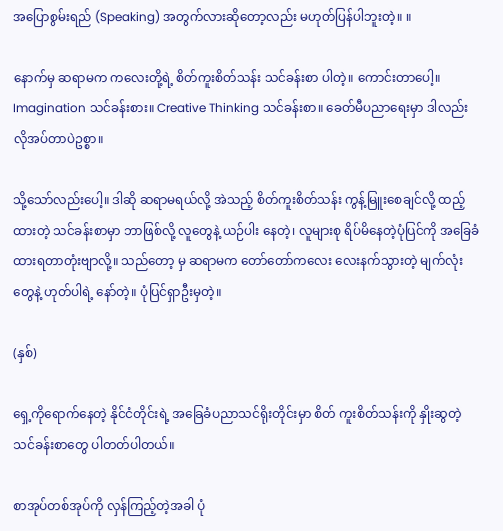အပြောစွမ်းရည် (Speaking) အတွက်လားဆိုတော့လည်း မဟုတ်ပြန်ပါဘူးတဲ့။ ။

နောက်မှ ဆရာမက ကလေးတို့ရဲ့ စိတ်ကူးစိတ်သန်း သင်ခန်းစာ ပါတဲ့။ ကောင်းတာပေါ့။ Imagination သင်ခန်းစား။ Creative Thinking သင်ခန်းစာ။ ခေတ်မီပညာရေးမှာ ဒါလည်း လိုအပ်တာပဲဥစ္စာ။

သို့သော်လည်းပေါ့။ ဒါဆို ဆရာမရယ်လို့ အဲသည့် စိတ်ကူးစိတ်သန်း ကွန့်မြူးစေချင်လို့ ထည့်ထားတဲ့ သင်ခန်းစာမှာ ဘာဖြစ်လို့ လူတွေနဲ့ ယဉ်ပါး နေတဲ့၊ လူများစု ရိပ်မိနေတဲ့ပုံပြင်ကို အခြေခံထားရတာတုံးဗျာလို့။ သည်တော့ မှ ဆရာမက တော်တော်ကလေး လေးနက်သွားတဲ့ မျက်လုံးတွေနဲ့ ဟုတ်ပါရဲ့ နော်တဲ့။ ပုံပြင်ရှာဦးမှတဲ့။

(နှစ်)

ရှေ့ကိုရောက်နေတဲ့ နိုင်ငံတိုင်းရဲ့ အခြေခံပညာသင်ရိုးတိုင်းမှာ စိတ် ကူးစိတ်သန်းကို နှိုးဆွတဲ့ သင်ခန်းစာတွေ ပါတတ်ပါတယ်။

စာအုပ်တစ်အုပ်ကို လှန်ကြည့်တဲ့အခါ ပုံ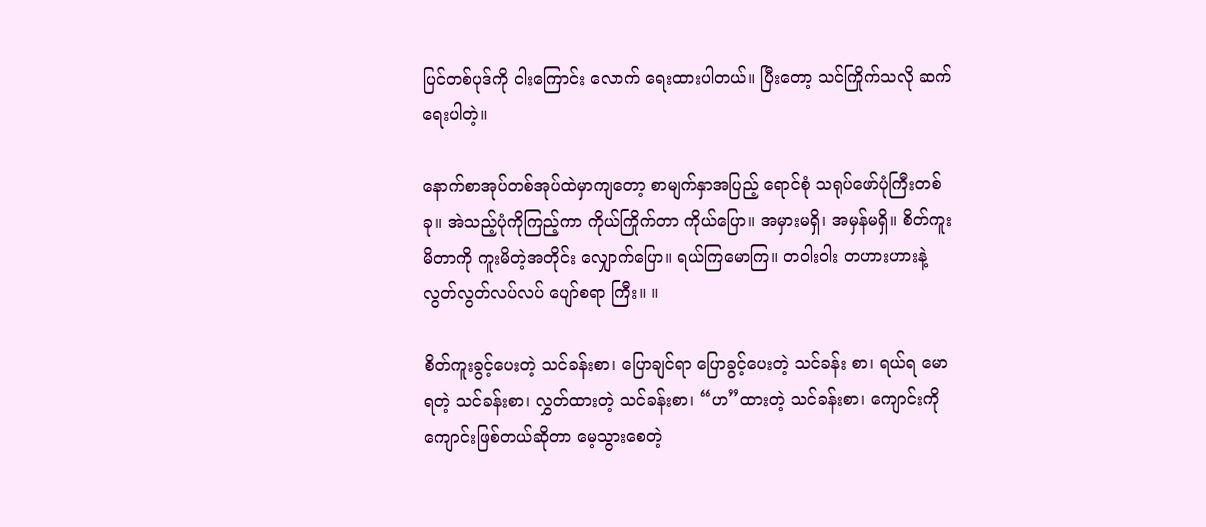ပြင်တစ်ပုဒ်ကို ငါးကြောင်း လောက် ရေးထားပါတယ်။ ပြီးတော့ သင်ကြိုက်သလို ဆက်ရေးပါတဲ့။

နောက်စာအုပ်တစ်အုပ်ထဲမှာကျတော့ စာမျက်နှာအပြည့် ရောင်စုံ သရုပ်ဖော်ပုံကြီးတစ်ခု။ အဲသည့်ပုံကိုကြည့်ကာ ကိုယ်ကြိုက်တာ ကိုယ်ပြော။ အမှားမရှိ၊ အမှန်မရှိ။ စိတ်ကူးမိတာကို ကူးမိတဲ့အတိုင်း လျှောက်ပြော။ ရယ်ကြမောကြ။ တဝါးဝါး တဟားဟားနဲ့ လွတ်လွတ်လပ်လပ် ပျော်စရာ ကြီး။ ။

စိတ်ကူးခွင့်ပေးတဲ့ သင်ခန်းစာ၊ ပြောချင်ရာ ပြောခွင့်ပေးတဲ့ သင်ခန်း စာ၊ ရယ်ရ မောရတဲ့ သင်ခန်းစာ၊ လွှတ်ထားတဲ့ သင်ခန်းစာ၊ “ဟ”ထားတဲ့ သင်ခန်းစာ၊ ကျောင်းကို ကျောင်းဖြစ်တယ်ဆိုတာ မေ့သွားစေတဲ့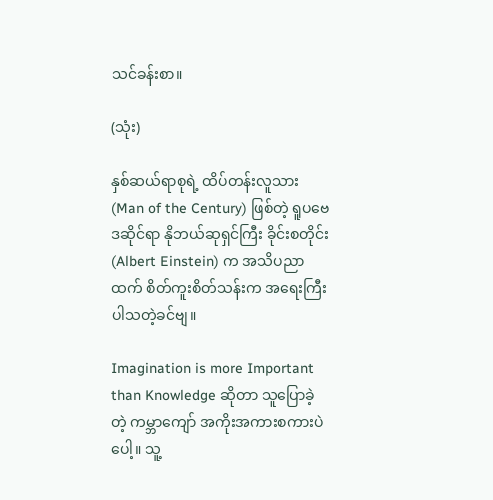သင်ခန်းစာ။

(သုံး)

နှစ်ဆယ်ရာစုရဲ့ ထိပ်တန်းလူသား (Man of the Century) ဖြစ်တဲ့ ရူပဗေဒဆိုင်ရာ နိုဘယ်ဆုရှင်ကြီး ခိုင်းစတိုင်း (Albert Einstein) က အသိပညာထက် စိတ်ကူးစိတ်သန်းက အရေးကြီးပါသတဲ့ခင်ဗျ။

Imagination is more Important than Knowledge ဆိုတာ သူပြောခဲ့တဲ့ ကမ္ဘာကျော် အကိုးအကားစကားပဲပေါ့။ သူ့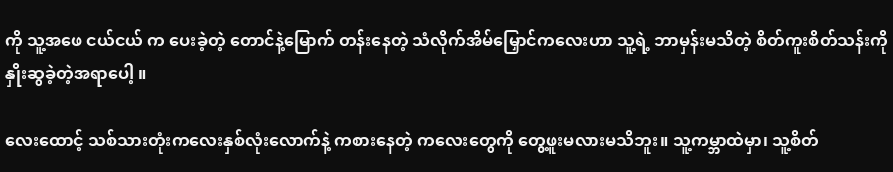ကို သူ့အဖေ ငယ်ငယ် က ပေးခဲ့တဲ့ တောင်နဲ့မြောက် တန်းနေတဲ့ သံလိုက်အိမ်မြှောင်ကလေးဟာ သူ့ရဲ့ ဘာမှန်းမသိတဲ့ စိတ်ကူးစိတ်သန်းကို နှိုးဆွခဲ့တဲ့အရာပေါ့ ။

လေးထောင့် သစ်သားတုံးကလေးနှစ်လုံးလောက်နဲ့ ကစားနေတဲ့ ကလေးတွေကို တွေ့ဖူးမလားမသိဘူး။ သူ့ကမ္ဘာထဲမှာ၊ သူ့စိတ်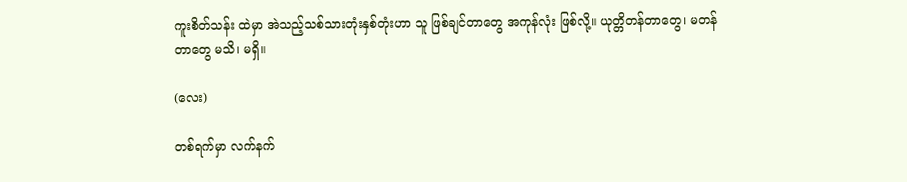ကူးစိတ်သန်း ထဲမှာ အဲသည့်သစ်သားတုံးနှစ်တုံးဟာ သူ ဖြစ်ချင်တာတွေ အကုန်လုံး ဖြစ်လို့။ ယုတ္တိတန်တာတွေ၊ မတန်တာတွေ မသိ၊ မရှိ။

(လေး)

တစ်ရက်မှာ လက်နက်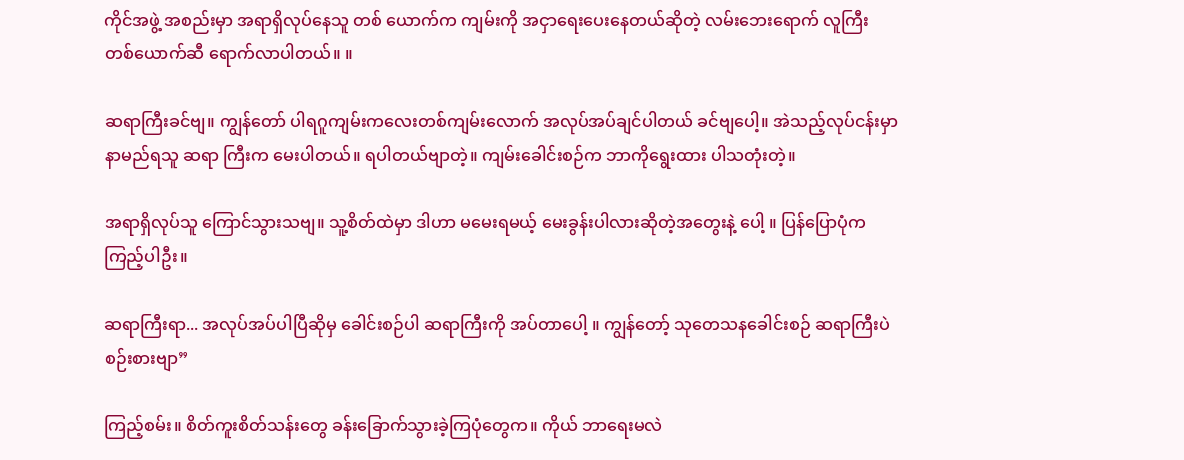ကိုင်အဖွဲ့ အစည်းမှာ အရာရှိလုပ်နေသူ တစ် ယောက်က ကျမ်းကို အငှာရေးပေးနေတယ်ဆိုတဲ့ လမ်းဘေးရောက် လူကြီး တစ်ယောက်ဆီ ရောက်လာပါတယ်။ ။

ဆရာကြီးခင်ဗျ။ ကျွန်တော် ပါရဂူကျမ်းကလေးတစ်ကျမ်းလောက် အလုပ်အပ်ချင်ပါတယ် ခင်ဗျပေါ့။ အဲသည့်လုပ်ငန်းမှာ နာမည်ရသူ ဆရာ ကြီးက မေးပါတယ်။ ရပါတယ်ဗျာတဲ့။ ကျမ်းခေါင်းစဉ်က ဘာကိုရွေးထား ပါသတုံးတဲ့။

အရာရှိလုပ်သူ ကြောင်သွားသဗျ။ သူ့စိတ်ထဲမှာ ဒါဟာ မမေးရမယ့် မေးခွန်းပါလားဆိုတဲ့အတွေးနဲ့ ပေါ့ ။ ပြန်ပြောပုံက ကြည့်ပါဦး။

ဆရာကြီးရာ... အလုပ်အပ်ပါပြီဆိုမှ ခေါင်းစဉ်ပါ ဆရာကြီးကို အပ်တာပေါ့ ။ ကျွန်တော့် သုတေသနခေါင်းစဉ် ဆရာကြီးပဲ စဉ်းစားဗျာ”

ကြည့်စမ်း။ စိတ်ကူးစိတ်သန်းတွေ ခန်းခြောက်သွားခဲ့ကြပုံတွေက။ ကိုယ် ဘာရေးမလဲ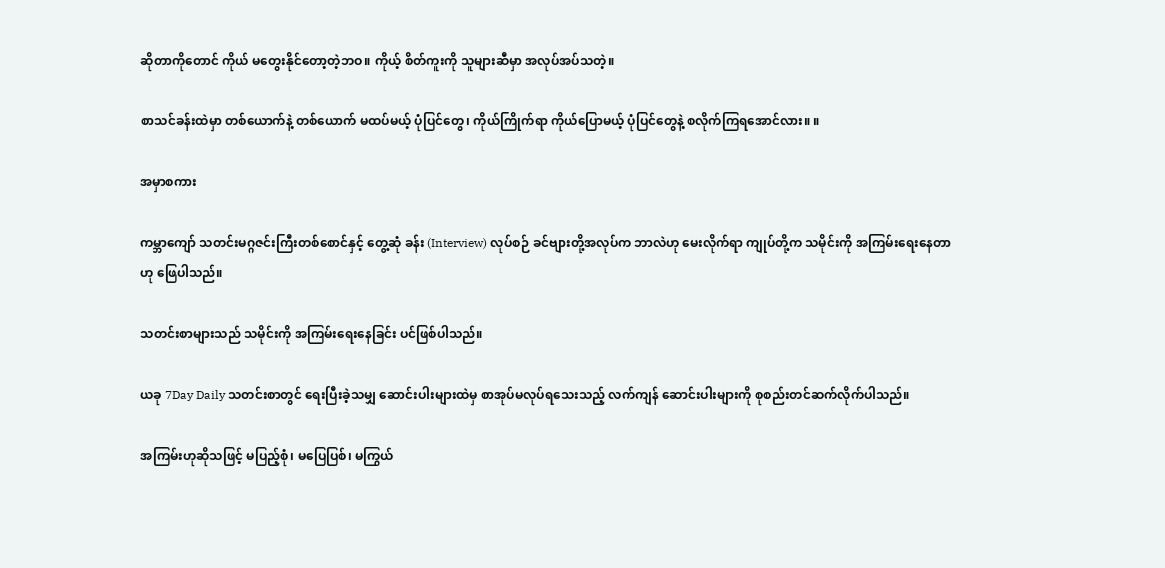ဆိုတာကိုတောင် ကိုယ် မတွေးနိုင်တော့တဲ့ဘဝ။ ကိုယ့် စိတ်ကူးကို သူများဆီမှာ အလုပ်အပ်သတဲ့။

စာသင်ခန်းထဲမှာ တစ်ယောက်နဲ့ တစ်ယောက် မထပ်မယ့် ပုံပြင်တွေ၊ ကိုယ်ကြိုက်ရာ ကိုယ်ပြောမယ့် ပုံပြင်တွေနဲ့ စလိုက်ကြရအောင်လား။ ။

အမှာစကား

ကမ္ဘာကျော် သတင်းမဂ္ဂဇင်းကြီးတစ်စောင်နှင့် တွေ့ဆုံ ခန်း (Interview) လုပ်စဉ် ခင်ဗျားတို့အလုပ်က ဘာလဲဟု မေးလိုက်ရာ ကျုပ်တို့က သမိုင်းကို အကြမ်းရေးနေတာဟု ဖြေပါသည်။

သတင်းစာများသည် သမိုင်းကို အကြမ်းရေးနေခြင်း ပင်ဖြစ်ပါသည်။

ယခု 7Day Daily သတင်းစာတွင် ရေးပြီးခဲ့သမျှ ဆောင်းပါးများထဲမှ စာအုပ်မလုပ်ရသေးသည့် လက်ကျန် ဆောင်းပါးများကို စုစည်းတင်ဆက်လိုက်ပါသည်။

အကြမ်းဟုဆိုသဖြင့် မပြည့်စုံ၊ မပြေပြစ်၊ မကြွယ်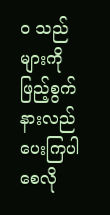ဝ သည်များကို ဖြည့်စွက်နားလည်ပေးကြပါစေလို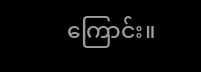ကြောင်း။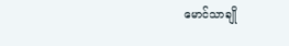မောင်သာချို